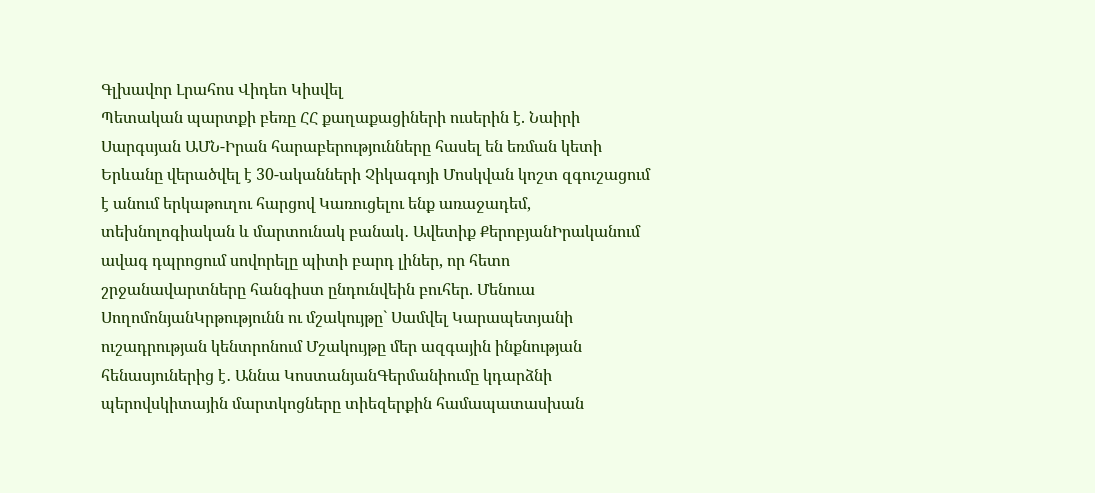Գլխավոր Լրահոս Վիդեո Կիսվել
Պետական պարտքի բեռը ՀՀ քաղաքացիների ուսերին է. Նաիրի Սարգսյան ԱՄՆ-Իրան հարաբերությունները հասել են եռման կետի Երևանը վերածվել է 30-ականների Չիկագոյի Մոսկվան կոշտ զգուշացում է անում երկաթուղու հարցով Կառուցելու ենք առաջադեմ, տեխնոլոգիական և մարտունակ բանակ․ Ավետիք ՔերոբյանԻրականում ավագ դպրոցում սովորելը պիտի բարդ լիներ, որ հետո շրջանավարտները հանգիստ ընդունվեին բուհեր. Մենուա ՍողոմոնյանԿրթությունն ու մշակույթը` Սամվել Կարապետյանի ուշադրության կենտրոնում Մշակույթը մեր ազգային ինքնության հենասյուներից է․ Աննա ԿոստանյանԳերմանիումը կդարձնի պերովսկիտային մարտկոցները տիեզերքին համապատասխան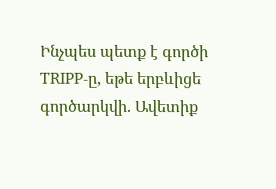Ինչպես պետք է գործի TRIPP-ը, եթե երբևիցե գործարկվի. Ավետիք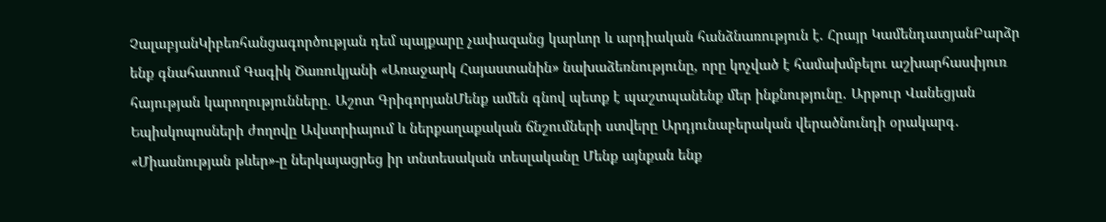ՉալաբյանԿիբեռհանցագործության դեմ պայքարը չափազանց կարևոր և արդիական հանձնառություն է. Հրայր ԿամենդատյանԲարձր ենք գնահատում Գագիկ Ծառուկյանի «Առաջարկ Հայաստանին» նախաձեռնությունը, որը կոչված է համախմբելու աշխարհասփյուռ հայության կարողությունները. Աշոտ ԳրիգորյանՄենք ամեն գնով պետք է պաշտպանենք մեր ինքնությունը․ Արթուր Վանեցյան Եպիսկոպոսների ժողովը Ավստրիայում և ներքաղաքական ճնշումների ստվերը Արդյունաբերական վերածնունդի օրակարգ․ «Միասնության թևեր»-ը ներկայացրեց իր տնտեսական տեսլականը Մենք այնքան ենք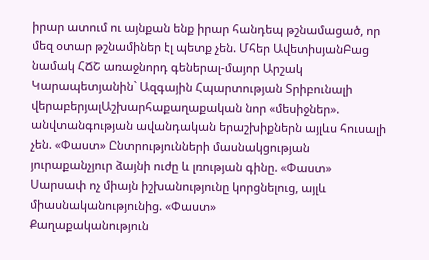իրար ատում ու այնքան ենք իրար հանդեպ թշնամացած, որ մեզ օտար թշնամիներ էլ պետք չեն. Մհեր ԱվետիսյանԲաց նամակ ՀՃՇ առաջնորդ գեներալ-մայոր Արշակ Կարապետյանին` Ազգային Հպարտության Տրիբունալի վերաբերյալԱշխարհաքաղաքական նոր «մեսիջներ». անվտանգության ավանդական երաշխիքներն այլևս հուսալի չեն. «Փաստ» Ընտրությունների մասնակցության յուրաքանչյուր ձայնի ուժը և լռության գինը. «Փաստ» Սարսափ ոչ միայն իշխանությունը կորցնելուց, այլև միասնականությունից. «Փաստ»
Քաղաքականություն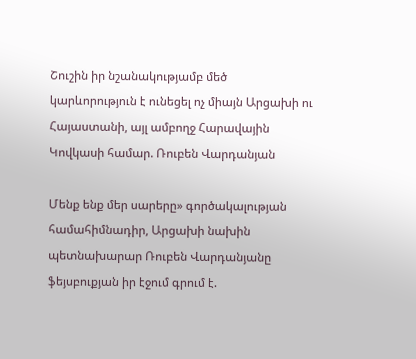Շուշին իր նշանակությամբ մեծ կարևորություն է ունեցել ոչ միայն Արցախի ու Հայաստանի, այլ ամբողջ Հարավային Կովկասի համար. Ռուբեն Վարդանյան

Մենք ենք մեր սարերը» գործակալության համահիմնադիր, Արցախի նախին պետնախարար Ռուբեն Վարդանյանը ֆեյսբուքյան իր էջում գրում է.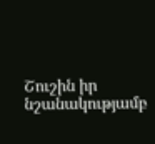Շուշին իր նշանակությամբ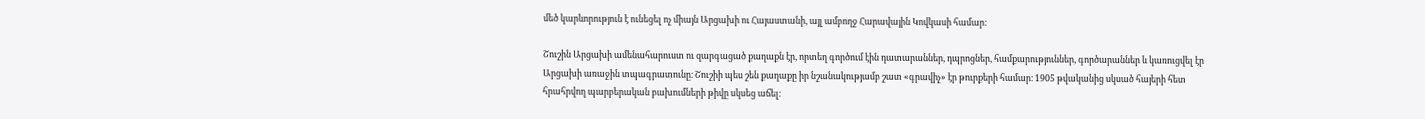մեծ կարևորություն է ունեցել ոչ միայն Արցախի ու Հայաստանի, այլ ամբողջ Հարավային Կովկասի համար:

Շուշին Արցախի ամենահարուստ ու զարգացած քաղաքն էր, որտեղ գործում էին դատարաններ, դպրոցներ, համքարություններ, գործարաններ և կառուցվել էր Արցախի առաջին տպագրատունը։ Շուշիի պես շեն քաղաքը իր նշանակությամբ շատ «գրավիչ» էր թուրքերի համար։ 1905 թվականից սկսած հայերի հետ հրահրվող պարբերական բախումների թիվը սկսեց աճել։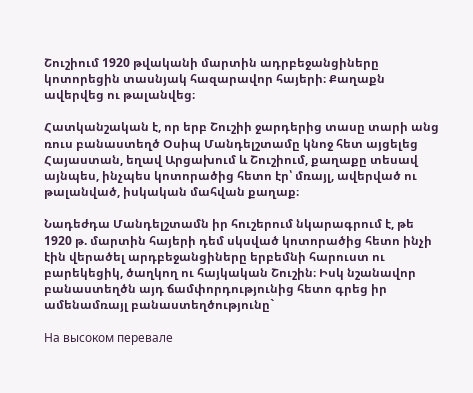Շուշիում 1920 թվականի մարտին ադրբեջանցիները կոտորեցին տասնյակ հազարավոր հայերի։ Քաղաքն ավերվեց ու թալանվեց։

Հատկանշական է, որ երբ Շուշիի ջարդերից տասը տարի անց ռուս բանաստեղծ Օսիպ Մանդելշտամը կնոջ հետ այցելեց Հայաստան, եղավ Արցախում և Շուշիում, քաղաքը տեսավ այնպես, ինչպես կոտորածից հետո էր՝ մռայլ, ավերված ու թալանված, իսկական մահվան քաղաք։

Նադեժդա Մանդելշտամն իր հուշերում նկարագրում է, թե 1920 թ. մարտին հայերի դեմ սկսված կոտորածից հետո ինչի էին վերածել արդբեջանցիները երբեմնի հարուստ ու բարեկեցիկ, ծաղկող ու հայկական Շուշին։ Իսկ նշանավոր բանաստեղծն այդ ճամփորդությունից հետո գրեց իր ամենամռայլ բանաստեղծությունը`

На высоком перевале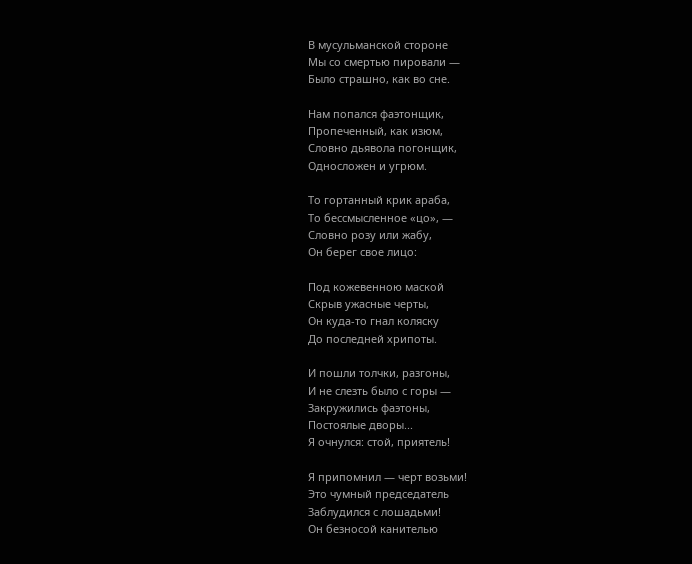В мусульманской стороне
Мы со смертью пировали —
Было страшно, как во сне.

Нам попался фаэтонщик,
Пропеченный, как изюм,
Словно дьявола погонщик,
Односложен и угрюм.

То гортанный крик араба,
То бессмысленное «цо», —
Словно розу или жабу,
Он берег свое лицо:

Под кожевенною маской
Скрыв ужасные черты,
Он куда-то гнал коляску
До последней хрипоты.

И пошли толчки, разгоны,
И не слезть было с горы —
Закружились фаэтоны,
Постоялые дворы...
Я очнулся: стой, приятель!

Я припомнил — черт возьми!
Это чумный председатель
Заблудился с лошадьми!
Он безносой канителью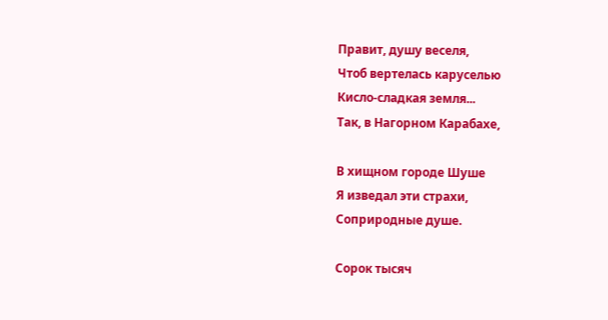Правит, душу веселя,
Чтоб вертелась каруселью
Кисло-сладкая земля...
Так, в Нагорном Карабахе,

В хищном городе Шуше
Я изведал эти страхи,
Соприродные душе.

Сорок тысяч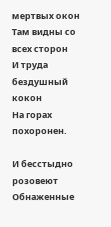мертвых окон
Там видны со всех сторон
И труда бездушный кокон
На горах похоронен.

И бесстыдно розовеют
Обнаженные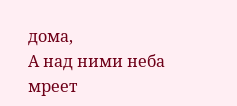дома,
А над ними неба мреет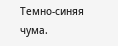Темно-синяя чума.